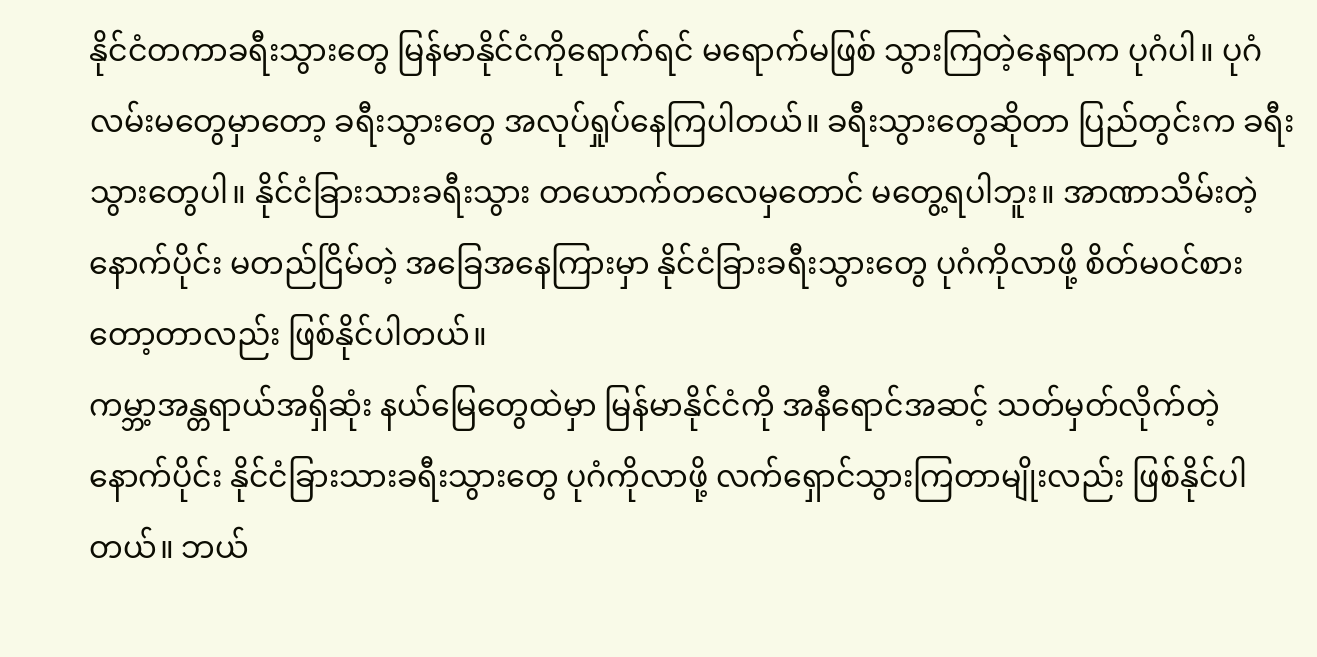နိုင်ငံတကာခရီးသွားတွေ မြန်မာနိုင်ငံကိုရောက်ရင် မရောက်မဖြစ် သွားကြတဲ့နေရာက ပုဂံပါ။ ပုဂံလမ်းမတွေမှာတော့ ခရီးသွားတွေ အလုပ်ရှုပ်နေကြပါတယ်။ ခရီးသွားတွေဆိုတာ ပြည်တွင်းက ခရီးသွားတွေပါ။ နိုင်ငံခြားသားခရီးသွား တယောက်တလေမှတောင် မတွေ့ရပါဘူး။ အာဏာသိမ်းတဲ့နောက်ပိုင်း မတည်ငြိမ်တဲ့ အခြေအနေကြားမှာ နိုင်ငံခြားခရီးသွားတွေ ပုဂံကိုလာဖို့ စိတ်မဝင်စားတော့တာလည်း ဖြစ်နိုင်ပါတယ်။
ကမ္ဘာ့အန္တရာယ်အရှိဆုံး နယ်မြေတွေထဲမှာ မြန်မာနိုင်ငံကို အနီရောင်အဆင့် သတ်မှတ်လိုက်တဲ့ နောက်ပိုင်း နိုင်ငံခြားသားခရီးသွားတွေ ပုဂံကိုလာဖို့ လက်ရှောင်သွားကြတာမျိုးလည်း ဖြစ်နိုင်ပါတယ်။ ဘယ်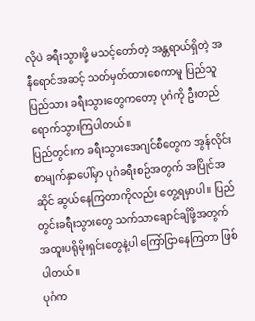လိုပဲ ခရီးသွားဖို့ မသင့်တော်တဲ့ အန္တရာယ်ရှိတဲ့ အနီရောင်အဆင့် သတ်မှတ်ထားစေကာမူ ပြည်သူပြည်သား ခရီးသွားတွေကတော့ ပုဂံကို ဦးတည် ရောက်သွားကြပါတယ်။
ပြည်တွင်းက ခရီးသွားအေဂျင်စီတွေက အွန်လိုင်းစာမျက်နှာပေါ်မှာ ပုဂံခရီးစဉ်အတွက် အပြိုင်အဆိုင် ဆွယ်နေကြတာကိုလည်း တွေ့ရမှာပါ။ ပြည်တွင်းခရီးသွားတွေ သက်သာချောင်ချိဖို့အတွက် အထူးပရိုမိုးရှင်းတွေနဲ့ပါ ကြော်ငြာနေကြတာ ဖြစ်ပါတယ်။
ပုဂံက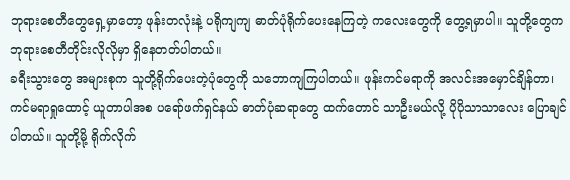ဘုရားစေတီတွေရှေ့မှာတော့ ဖုန်းတလုံးနဲ့ ပရိုကျကျ ဓာတ်ပုံရိုက်ပေးနေကြတဲ့ ကလေးတွေကို တွေ့ရမှာပါ။ သူတို့တွေက ဘုရားစေတီတိုင်းလိုလိုမှာ ရှိနေတတ်ပါတယ်။
ခရီးသွားတွေ အများစုက သူတို့ရိုက်ပေးတဲ့ပုံတွေကို သဘောကျကြပါတယ်။ ဖုန်းကင်မရာကို အလင်းအမှောင်ချိန်တာ၊ ကင်မရာရှုထောင့် ယူတာပါအစ ပရော်ဖက်ရှင်နယ် ဓာတ်ပုံဆရာတွေ ထက်တောင် သာဦးမယ်လို့ ပိုပိုသာသာလေး ပြောချင်ပါတယ်။ သူတို့မို့ ရိုက်လိုက်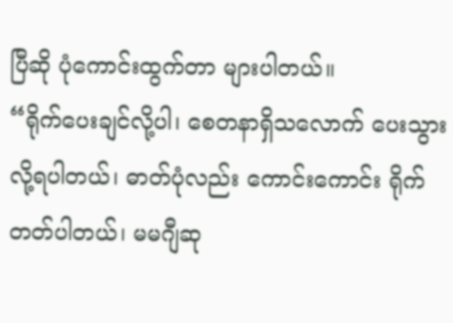ပြီဆို ပုံကောင်းထွက်တာ များပါတယ်။
“ရိုက်ပေးချင်လို့ပါ၊ စေတနာရှိသလောက် ပေးသွားလို့ရပါတယ်၊ ဓာတ်ပုံလည်း ကောင်းကောင်း ရိုက်တတ်ပါတယ်၊ မမဂျီဆု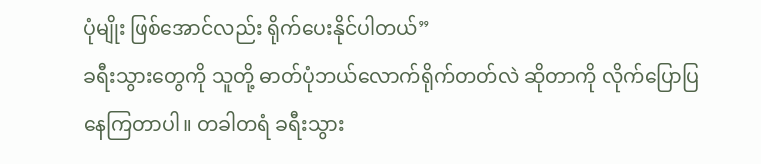ပုံမျိုး ဖြစ်အောင်လည်း ရိုက်ပေးနိုင်ပါတယ်”
ခရီးသွားတွေကို သူတို့ ဓာတ်ပုံဘယ်လောက်ရိုက်တတ်လဲ ဆိုတာကို လိုက်ပြောပြနေကြတာပါ။ တခါတရံ ခရီးသွား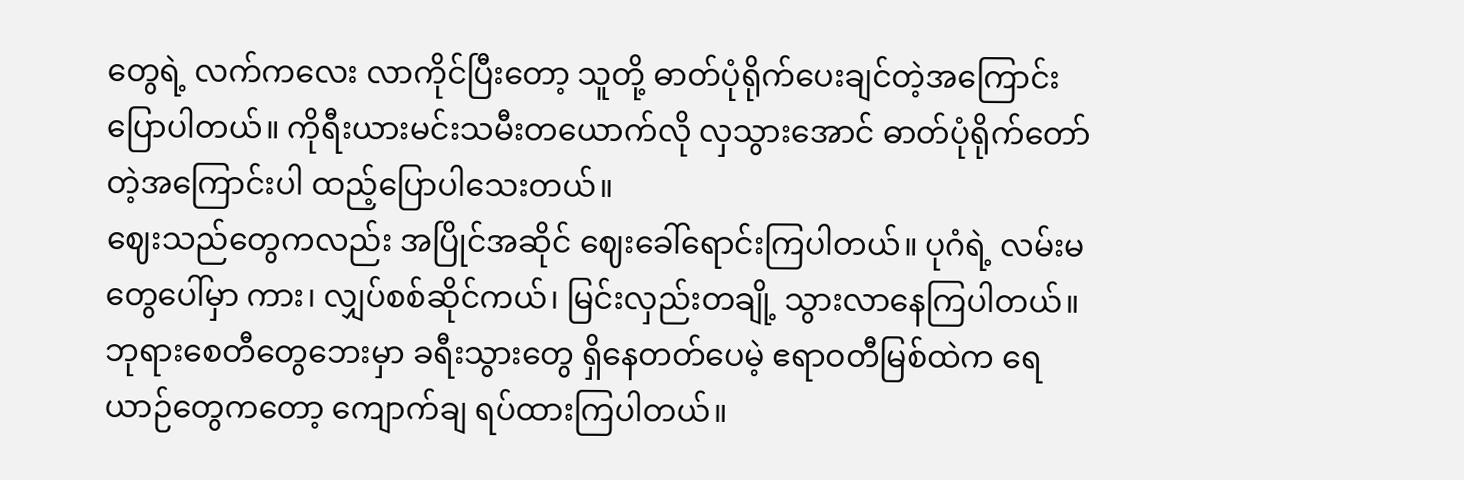တွေရဲ့ လက်ကလေး လာကိုင်ပြီးတော့ သူတို့ ဓာတ်ပုံရိုက်ပေးချင်တဲ့အကြောင်း ပြောပါတယ်။ ကိုရီးယားမင်းသမီးတယောက်လို လှသွားအောင် ဓာတ်ပုံရိုက်တော်တဲ့အကြောင်းပါ ထည့်ပြောပါသေးတယ်။
ဈေးသည်တွေကလည်း အပြိုင်အဆိုင် ဈေးခေါ်ရောင်းကြပါတယ်။ ပုဂံရဲ့ လမ်းမတွေပေါ်မှာ ကား၊ လျှပ်စစ်ဆိုင်ကယ်၊ မြင်းလှည်းတချို့ သွားလာနေကြပါတယ်။ ဘုရားစေတီတွေဘေးမှာ ခရီးသွားတွေ ရှိနေတတ်ပေမဲ့ ဧရာဝတီမြစ်ထဲက ရေယာဉ်တွေကတော့ ကျောက်ချ ရပ်ထားကြပါတယ်။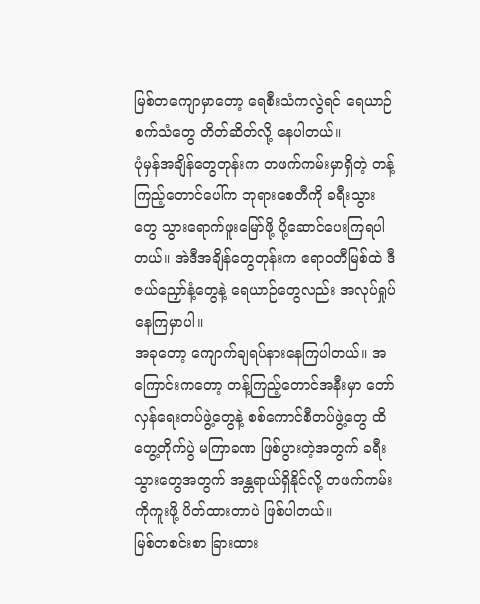မြစ်တကျောမှာတော့ ရေစီးသံကလွဲရင် ရေယာဉ်စက်သံတွေ တိတ်ဆိတ်လို့ နေပါတယ်။
ပုံမှန်အချိန်တွေတုန်းက တဖက်ကမ်းမှာရှိတဲ့ တန့်ကြည့်တောင်ပေါ်က ဘုရားစေတီကို ခရီးသွားတွေ သွားရောက်ဖူးမြော်ဖို့ ပို့ဆောင်ပေးကြရပါတယ်။ အဲဒီအချိန်တွေတုန်းက ဧရာဝတီမြစ်ထဲ ဒီဇယ်ညှော်နံ့တွေနဲ့ ရေယာဉ်တွေလည်း အလုပ်ရှုပ်နေကြမှာပါ။
အခုတော့ ကျောက်ချရပ်နားနေကြပါတယ်။ အကြောင်းကတော့ တန့်ကြည့်တောင်အနီးမှာ တော်လှန်ရေးတပ်ဖွဲ့တွေနဲ့ စစ်ကောင်စီတပ်ဖွဲ့တွေ ထိတွေ့တိုက်ပွဲ မကြာခဏ ဖြစ်ပွားတဲ့အတွက် ခရီးသွားတွေအတွက် အန္တရာယ်ရှိနိုင်လို့ တဖက်ကမ်းကိုကူးဖို့ ပိတ်ထားတာပဲ ဖြစ်ပါတယ်။
မြစ်တစင်းစာ ခြားထား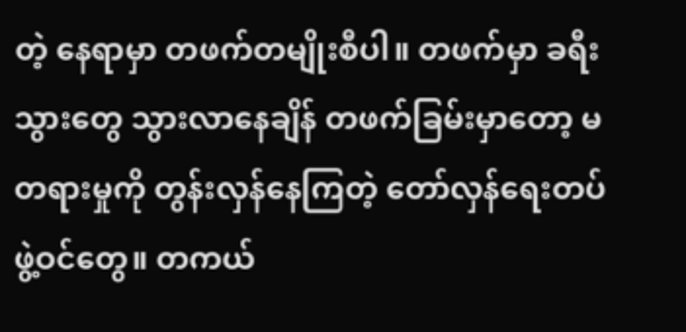တဲ့ နေရာမှာ တဖက်တမျိုးစီပါ။ တဖက်မှာ ခရီးသွားတွေ သွားလာနေချိန် တဖက်ခြမ်းမှာတော့ မတရားမှုကို တွန်းလှန်နေကြတဲ့ တော်လှန်ရေးတပ်ဖွဲ့ဝင်တွေ။ တကယ်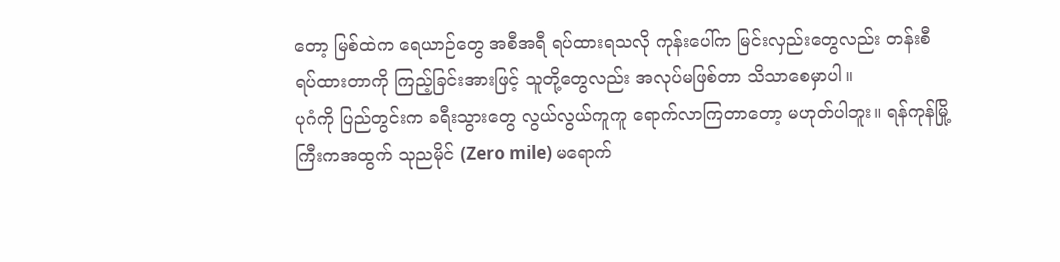တော့ မြစ်ထဲက ရေယာဉ်တွေ အစီအရီ ရပ်ထားရသလို ကုန်းပေါ်က မြင်းလှည်းတွေလည်း တန်းစီရပ်ထားတာကို ကြည့်ခြင်းအားဖြင့် သူတို့တွေလည်း အလုပ်မဖြစ်တာ သိသာစေမှာပါ။
ပုဂံကို ပြည်တွင်းက ခရီးသွားတွေ လွယ်လွယ်ကူကူ ရောက်လာကြတာတော့ မဟုတ်ပါဘူး။ ရန်ကုန်မြို့ကြီးကအထွက် သုညမိုင် (Zero mile) မရောက်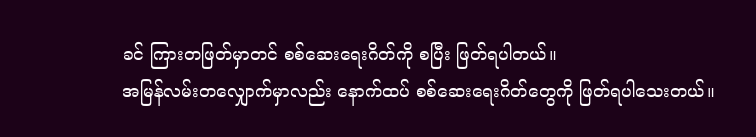ခင် ကြားတဖြတ်မှာတင် စစ်ဆေးရေးဂိတ်ကို စပြီး ဖြတ်ရပါတယ်။
အမြန်လမ်းတလျှောက်မှာလည်း နောက်ထပ် စစ်ဆေးရေးဂိတ်တွေကို ဖြတ်ရပါသေးတယ်။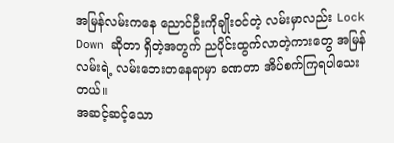အမြန်လမ်းကနေ ညောင်ဦးကိုချိုးဝင်တဲ့ လမ်းမှာလည်း Lock Down ဆိုတာ ရှိတဲ့အတွက် ညပိုင်းထွက်လာတဲ့ကားတွေ အမြန်လမ်းရဲ့ လမ်းဘေးတနေရာမှာ ခဏတာ အိပ်စက်ကြရပါသေးတယ်။
အဆင့်ဆင့်သော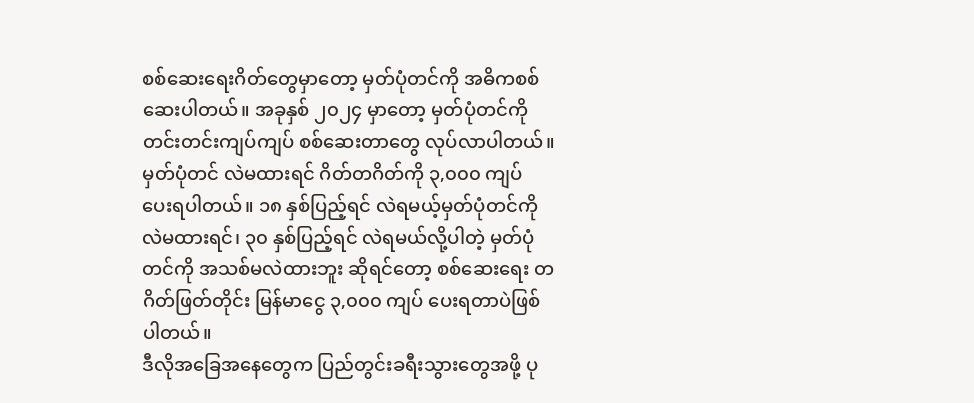စစ်ဆေးရေးဂိတ်တွေမှာတော့ မှတ်ပုံတင်ကို အဓိကစစ်ဆေးပါတယ်။ အခုနှစ် ၂၀၂၄ မှာတော့ မှတ်ပုံတင်ကို တင်းတင်းကျပ်ကျပ် စစ်ဆေးတာတွေ လုပ်လာပါတယ်။ မှတ်ပုံတင် လဲမထားရင် ဂိတ်တဂိတ်ကို ၃,၀၀၀ ကျပ် ပေးရပါတယ်။ ၁၈ နှစ်ပြည့်ရင် လဲရမယ့်မှတ်ပုံတင်ကို လဲမထားရင်၊ ၃၀ နှစ်ပြည့်ရင် လဲရမယ်လို့ပါတဲ့ မှတ်ပုံတင်ကို အသစ်မလဲထားဘူး ဆိုရင်တော့ စစ်ဆေးရေး တဂိတ်ဖြတ်တိုင်း မြန်မာငွေ ၃,၀၀၀ ကျပ် ပေးရတာပဲဖြစ်ပါတယ်။
ဒီလိုအခြေအနေတွေက ပြည်တွင်းခရီးသွားတွေအဖို့ ပု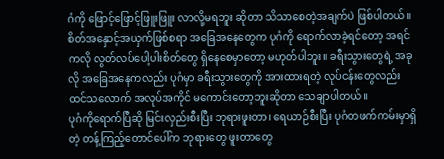ဂံကို ဖြောင့်ဖြောင့်ဖြူးဖြူး လာလို့မရဘူး ဆိုတာ သိသာစေတဲ့အချက်ပဲ ဖြစ်ပါတယ်။
စိတ်အနှောင့်အယှက်ဖြစ်စရာ အခြေအနေတွေက ပုဂံကို ရောက်လာခဲ့ရင်တော့ အရင်ကလို လွတ်လပ်ပေါ့ပါးစိတ်တွေ ရှိနေစေမှာတော့ မဟုတ်ပါဘူး။ ခရီးသွားတွေရဲ့ အခုလို အခြေအနေကလည်း ပုဂံမှာ ခရီးသွားတွေကို အားထားရတဲ့ လုပ်ငန်းတွေလည်း ထင်သလောက် အလုပ်အကိုင် မကောင်းတော့ဘူးဆိုတာ သေချာပါတယ်။
ပုဂံကိုရောက်ပြီဆို မြင်းလှည်းစီးပြီး ဘုရားဖူးတာ၊ ရေယာဉ်စီးပြီး ပုဂံတဖက်ကမ်းမှာရှိတဲ့ တန့်ကြည့်တောင်ပေါ်က ဘုရားတွေ ဖူးတာတွေ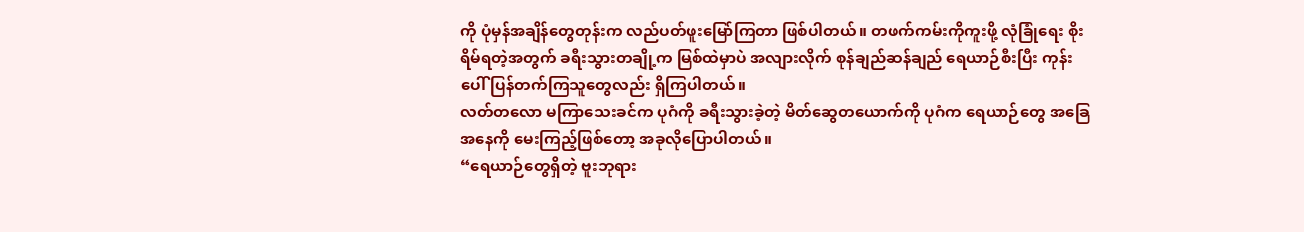ကို ပုံမှန်အချိန်တွေတုန်းက လည်ပတ်ဖူးမြော်ကြတာ ဖြစ်ပါတယ်။ တဖက်ကမ်းကိုကူးဖို့ လုံခြုံရေး စိုးရိမ်ရတဲ့အတွက် ခရီးသွားတချို့က မြစ်ထဲမှာပဲ အလျားလိုက် စုန်ချည်ဆန်ချည် ရေယာဉ်စီးပြီး ကုန်းပေါ်ပြန်တက်ကြသူတွေလည်း ရှိကြပါတယ်။
လတ်တလော မကြာသေးခင်က ပုဂံကို ခရီးသွားခဲ့တဲ့ မိတ်ဆွေတယောက်ကို ပုဂံက ရေယာဉ်တွေ အခြေအနေကို မေးကြည့်ဖြစ်တော့ အခုလိုပြောပါတယ်။
“ရေယာဉ်တွေရှိတဲ့ ဗူးဘုရား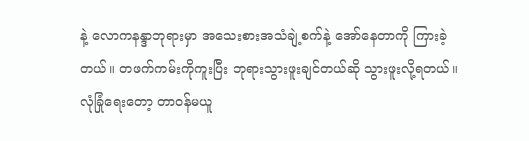နဲ့ လောကနန္ဒာဘုရားမှာ အသေးစားအသံချဲ့စက်နဲ့ အော်နေတာကို ကြားခဲ့တယ်။ တဖက်ကမ်းကိုကူးပြီး ဘုရားသွားဖူးချင်တယ်ဆို သွားဖူးလို့ရတယ်။ လုံခြုံရေးတော့ တာဝန်မယူ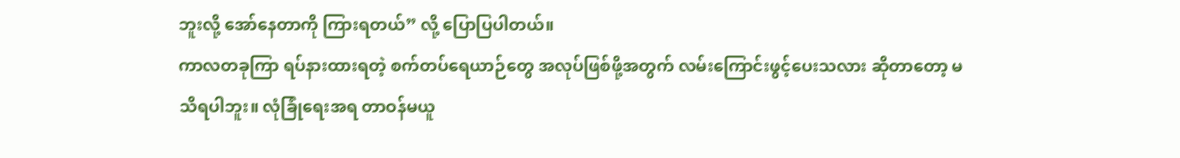ဘူးလို့ အော်နေတာကို ကြားရတယ်” လို့ ပြောပြပါတယ်။
ကာလတခုကြာ ရပ်နားထားရတဲ့ စက်တပ်ရေယာဉ်တွေ အလုပ်ဖြစ်ဖို့အတွက် လမ်းကြောင်းဖွင့်ပေးသလား ဆိုတာတော့ မသိရပါဘူး။ လုံခြုံရေးအရ တာဝန်မယူ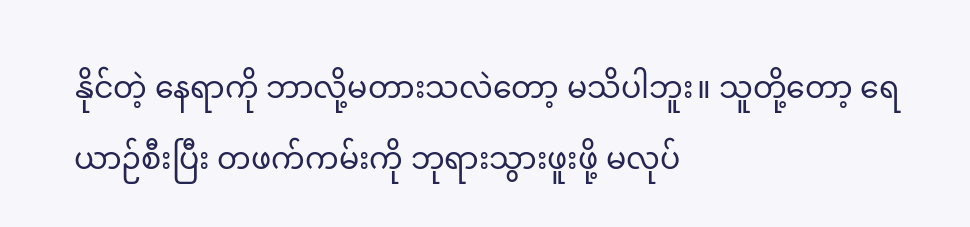နိုင်တဲ့ နေရာကို ဘာလို့မတားသလဲတော့ မသိပါဘူး။ သူတို့တော့ ရေယာဉ်စီးပြီး တဖက်ကမ်းကို ဘုရားသွားဖူးဖို့ မလုပ်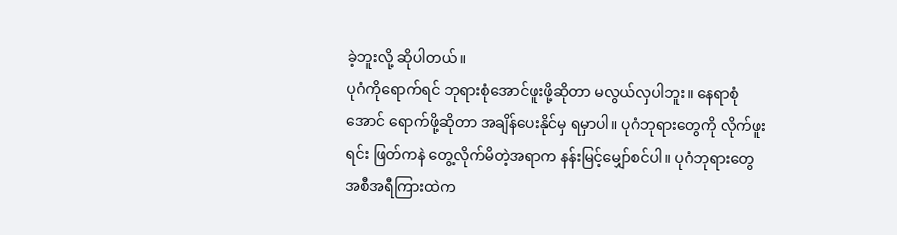ခဲ့ဘူးလို့ ဆိုပါတယ်။
ပုဂံကိုရောက်ရင် ဘုရားစုံအောင်ဖူးဖို့ဆိုတာ မလွယ်လှပါဘူး။ နေရာစုံအောင် ရောက်ဖို့ဆိုတာ အချိန်ပေးနိုင်မှ ရမှာပါ။ ပုဂံဘုရားတွေကို လိုက်ဖူးရင်း ဖြတ်ကနဲ တွေ့လိုက်မိတဲ့အရာက နန်းမြင့်မျှော်စင်ပါ။ ပုဂံဘုရားတွေ အစီအရီကြားထဲက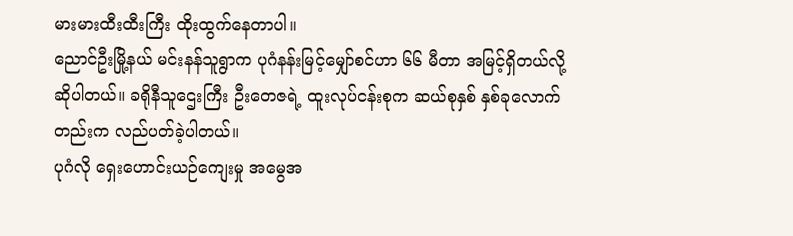မားမားထီးထီးကြီး ထိုးထွက်နေတာပါ။
ညောင်ဦးမြို့နယ် မင်းနန်သူရွာက ပုဂံနန်းမြင့်မျှော်စင်ဟာ ၆၆ မီတာ အမြင့်ရှိတယ်လို့ ဆိုပါတယ်။ ခရိုနီသူဌေးကြီး ဦးတေဇရဲ့ ထူးလုပ်ငန်းစုက ဆယ်စုနှစ် နှစ်ခုလောက်တည်းက လည်ပတ်ခဲ့ပါတယ်။
ပုဂံလို ရှေးဟောင်းယဉ်ကျေးမှု အမွေအ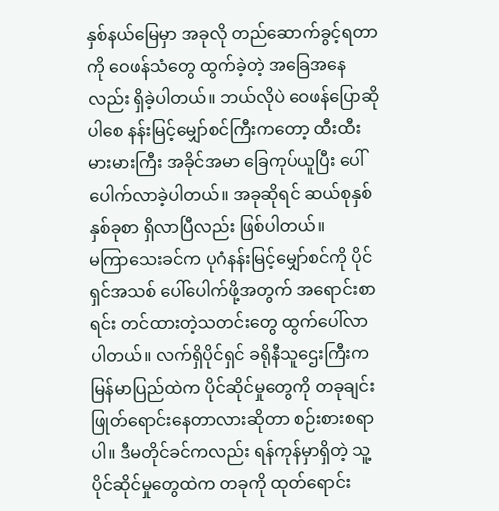နှစ်နယ်မြေမှာ အခုလို တည်ဆောက်ခွင့်ရတာကို ဝေဖန်သံတွေ ထွက်ခဲ့တဲ့ အခြေအနေလည်း ရှိခဲ့ပါတယ်။ ဘယ်လိုပဲ ဝေဖန်ပြောဆိုပါစေ နန်းမြင့်မျှော်စင်ကြီးကတော့ ထီးထီးမားမားကြီး အခိုင်အမာ ခြေကုပ်ယူပြီး ပေါ်ပေါက်လာခဲ့ပါတယ်။ အခုဆိုရင် ဆယ်စုနှစ်နှစ်ခုစာ ရှိလာပြီလည်း ဖြစ်ပါတယ်။
မကြာသေးခင်က ပုဂံနန်းမြင့်မျှော်စင်ကို ပိုင်ရှင်အသစ် ပေါ်ပေါက်ဖို့အတွက် အရောင်းစာရင်း တင်ထားတဲ့သတင်းတွေ ထွက်ပေါ်လာပါတယ်။ လက်ရှိပိုင်ရှင် ခရိုနီသူဌေးကြီးက မြန်မာပြည်ထဲက ပိုင်ဆိုင်မှုတွေကို တခုချင်း ဖြုတ်ရောင်းနေတာလားဆိုတာ စဉ်းစားစရာပါ။ ဒီမတိုင်ခင်ကလည်း ရန်ကုန်မှာရှိတဲ့ သူ့ပိုင်ဆိုင်မှုတွေထဲက တခုကို ထုတ်ရောင်း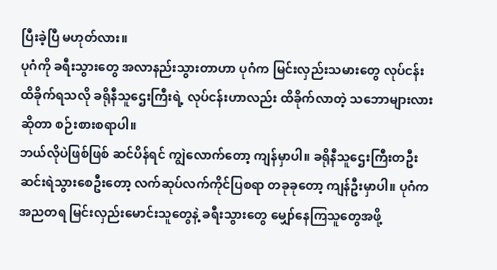ပြီးခဲ့ပြီ မဟုတ်လား။
ပုဂံကို ခရီးသွားတွေ အလာနည်းသွားတာဟာ ပုဂံက မြင်းလှည်းသမားတွေ လုပ်ငန်းထိခိုက်ရသလို ခရိုနီသူဌေးကြီးရဲ့ လုပ်ငန်းဟာလည်း ထိခိုက်လာတဲ့ သဘောများလား ဆိုတာ စဉ်းစားစရာပါ။
ဘယ်လိုပဲဖြစ်ဖြစ် ဆင်ပိန်ရင် ကျွဲလောက်တော့ ကျန်မှာပါ။ ခရိုနီသူဌေးကြီးတဦး ဆင်းရဲသွားစေဦးတော့ လက်ဆုပ်လက်ကိုင်ပြစရာ တခုခုတော့ ကျန်ဦးမှာပါ။ ပုဂံက အညတရ မြင်းလှည်းမောင်းသူတွေနဲ့ ခရီးသွားတွေ မျှော်နေကြသူတွေအဖို့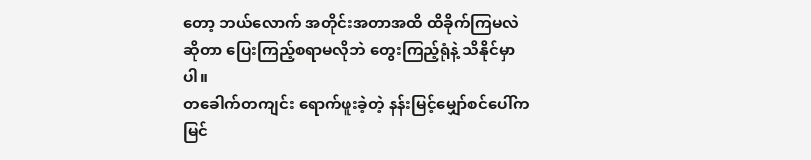တော့ ဘယ်လောက် အတိုင်းအတာအထိ ထိခိုက်ကြမလဲဆိုတာ ပြေးကြည့်စရာမလိုဘဲ တွေးကြည့်ရုံနဲ့ သိနိုင်မှာပါ။
တခေါက်တကျင်း ရောက်ဖူးခဲ့တဲ့ နန်းမြင့်မျှော်စင်ပေါ်က မြင်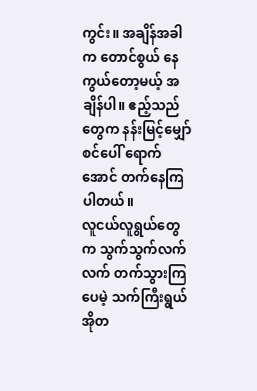ကွင်း။ အချိန်အခါက တောင်စွယ် နေကွယ်တော့မယ့် အချိန်ပါ။ ဧည့်သည်တွေက နန်းမြင့်မျှော်စင်ပေါ် ရောက်အောင် တက်နေကြပါတယ်။
လူငယ်လူရွယ်တွေက သွက်သွက်လက်လက် တက်သွားကြပေမဲ့ သက်ကြီးရွယ်အိုတ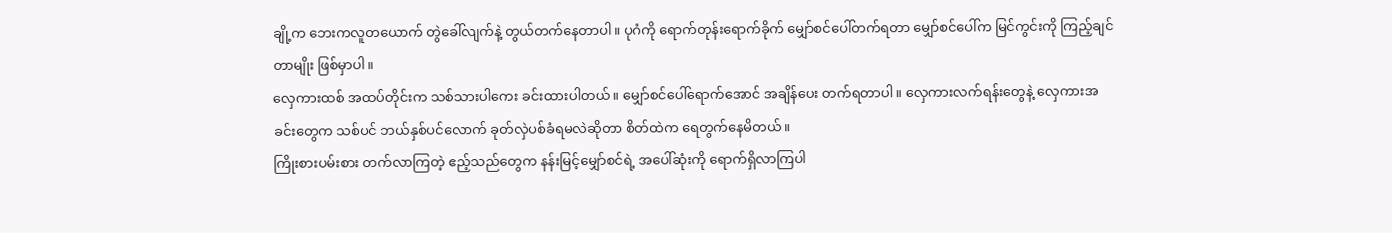ချို့က ဘေးကလူတယောက် တွဲခေါ်လျက်နဲ့ တွယ်တက်နေတာပါ။ ပုဂံကို ရောက်တုန်းရောက်ခိုက် မျှော်စင်ပေါ်တက်ရတာ မျှော်စင်ပေါ်က မြင်ကွင်းကို ကြည့်ချင်တာမျိုး ဖြစ်မှာပါ။
လှေကားထစ် အထပ်တိုင်းက သစ်သားပါကေး ခင်းထားပါတယ်။ မျှော်စင်ပေါ်ရောက်အောင် အချိန်ပေး တက်ရတာပါ။ လှေကားလက်ရန်းတွေနဲ့ လှေကားအခင်းတွေက သစ်ပင် ဘယ်နှစ်ပင်လောက် ခုတ်လှဲပစ်ခံရမလဲဆိုတာ စိတ်ထဲက ရေတွက်နေမိတယ်။
ကြိုးစားပမ်းစား တက်လာကြတဲ့ ဧည့်သည်တွေက နန်းမြင့်မျှော်စင်ရဲ့ အပေါ်ဆုံးကို ရောက်ရှိလာကြပါ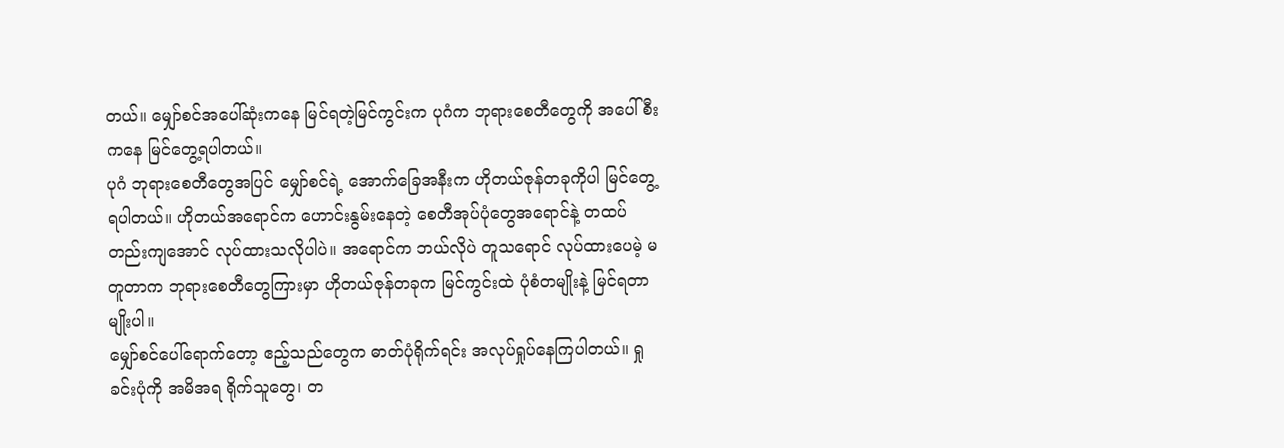တယ်။ မျှော်စင်အပေါ်ဆုံးကနေ မြင်ရတဲ့မြင်ကွင်းက ပုဂံက ဘုရားစေတီတွေကို အပေါ်စီးကနေ မြင်တွေ့ရပါတယ်။
ပုဂံ ဘုရားစေတီတွေအပြင် မျှော်စင်ရဲ့ အောက်ခြေအနီးက ဟိုတယ်ဇုန်တခုကိုပါ မြင်တွေ့ရပါတယ်။ ဟိုတယ်အရောင်က ဟောင်းနွမ်းနေတဲ့ စေတီအုပ်ပုံတွေအရောင်နဲ့ တထပ်တည်းကျအောင် လုပ်ထားသလိုပါပဲ။ အရောင်က ဘယ်လိုပဲ တူသရောင် လုပ်ထားပေမဲ့ မတူတာက ဘုရားစေတီတွေကြားမှာ ဟိုတယ်ဇုန်တခုက မြင်ကွင်းထဲ ပုံစံတမျိုးနဲ့ မြင်ရတာမျိုးပါ။
မျှော်စင်ပေါ်ရောက်တော့ ဧည့်သည်တွေက ဓာတ်ပုံရိုက်ရင်း အလုပ်ရှုပ်နေကြပါတယ်။ ရှုခင်းပုံကို အမိအရ ရိုက်သူတွေ၊ တ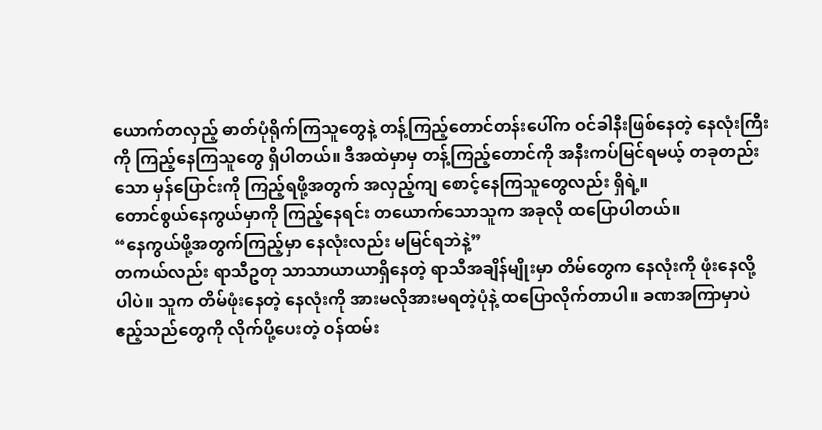ယောက်တလှည့် ဓာတ်ပုံရိုက်ကြသူတွေနဲ့ တန့်ကြည့်တောင်တန်းပေါ်က ဝင်ခါနီးဖြစ်နေတဲ့ နေလုံးကြီးကို ကြည့်နေကြသူတွေ ရှိပါတယ်။ ဒီအထဲမှာမှ တန့်ကြည့်တောင်ကို အနီးကပ်မြင်ရမယ့် တခုတည်းသော မှန်ပြောင်းကို ကြည့်ရဖို့အတွက် အလှည့်ကျ စောင့်နေကြသူတွေလည်း ရှိရဲ့။
တောင်စွယ်နေကွယ်မှာကို ကြည့်နေရင်း တယောက်သောသူက အခုလို ထပြောပါတယ်။
“နေကွယ်ဖို့အတွက်ကြည့်မှာ နေလုံးလည်း မမြင်ရဘဲနဲ့”
တကယ်လည်း ရာသီဥတု သာသာယာယာရှိနေတဲ့ ရာသီအချိန်မျိုးမှာ တိမ်တွေက နေလုံးကို ဖုံးနေလို့ပါပဲ။ သူက တိမ်ဖုံးနေတဲ့ နေလုံးကို အားမလိုအားမရတဲ့ပုံနဲ့ ထပြောလိုက်တာပါ။ ခဏအကြာမှာပဲ ဧည့်သည်တွေကို လိုက်ပို့ပေးတဲ့ ဝန်ထမ်း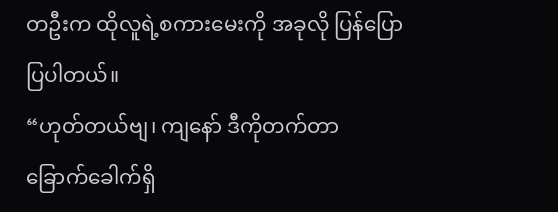တဦးက ထိုလူရဲ့စကားမေးကို အခုလို ပြန်ပြောပြပါတယ်။
“ဟုတ်တယ်ဗျ၊ ကျနော် ဒီကိုတက်တာ ခြောက်ခေါက်ရှိ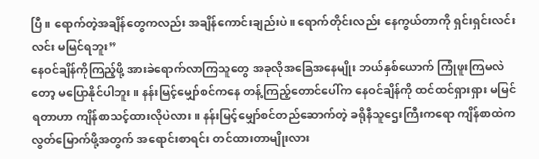ပြီ။ ရောက်တဲ့အချိန်တွေကလည်း အချိန်ကောင်းချည်းပဲ။ ရောက်တိုင်းလည်း နေကွယ်တာကို ရှင်းရှင်းလင်းလင်း မမြင်ရဘူး”
နေဝင်ချိန်ကိုကြည့်ဖို့ အားခဲရောက်လာကြသူတွေ အခုလိုအခြေအနေမျိုး ဘယ်နှစ်ယောက် ကြုံဖူးကြမလဲတော့ မပြောနိုင်ပါဘူး။ နန်းမြင့်မျှော်စင်ကနေ တန့်ကြည့်တောင်ပေါ်က နေဝင်ချိန်ကို ထင်ထင်ရှားရှား မမြင်ရတာဟာ ကျိန်စာသင့်ထားလိုပဲလား။ နန်းမြင့်မျှော်စင်တည်ဆောက်တဲ့ ခရိုနီသူဌေးကြီးကရော ကျိန်စာထဲက လွတ်မြောက်ဖို့အတွက် အရောင်းစာရင်း တင်ထားတာမျိုးလား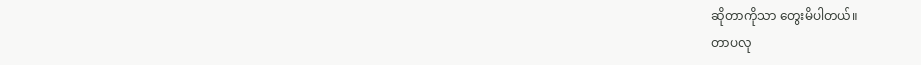ဆိုတာကိုသာ တွေးမိပါတယ်။
တာပလု